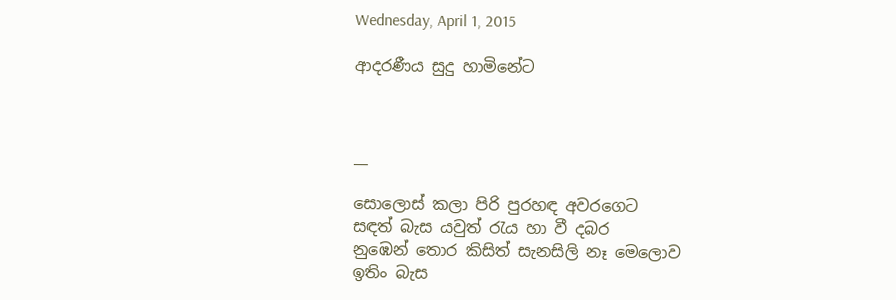Wednesday, April 1, 2015

ආදරණීය සුදු හාමිනේට



__

සොලොස් කලා පිරි පුරහඳ අවරගෙට
සඳත් බැස යවුත් රැය හා වී දබර
නුඹෙන් තොර කිසිත් සැනසිලි නෑ මෙලොව
ඉතිං බැස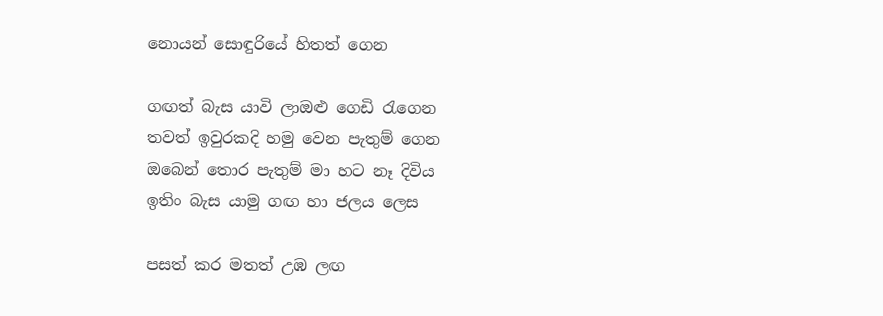නොයන් සොඳුරියේ හිතත් ගෙන

ගඟත් බැස යාවි ලාඔළු ගෙඩි රැගෙන
තවත් ඉවුරකදි හමු වෙන පැතුම් ගෙන
ඔබෙන් තොර පැතුම් මා හට නෑ දිවිය
ඉතිං බැස යාමු ගඟ හා ජලය ලෙස

පසත් කර මතත් උඹ ලඟ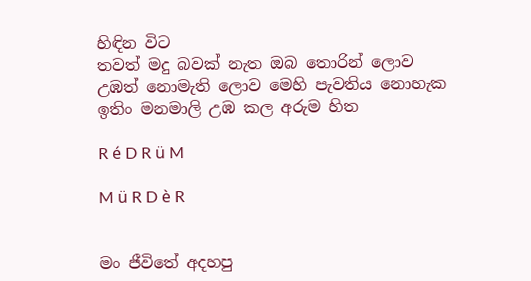හිඳින විට
තවත් මදු බවක් නැත ඔබ තොරින් ලොව
උඹත් නොමැති ලොව මෙහි පැවතිය නොහැක
ඉතිං මනමාලි උඹ කල අරුම හිත

R é D R ü M

M ü R D è R


මං ජීවිතේ අදහපු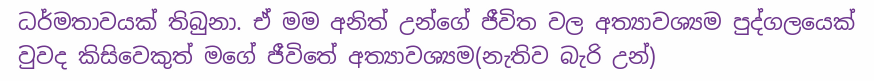ධර්මතාවයක් තිබුනා. ඒ මම අනිත් උන්ගේ ජීවිත වල අත්‍යාවශ්‍යම පුද්ගලයෙක් වුවද කිසිවෙකුත් මගේ ජීවිතේ අත්‍යාවශ්‍යම(නැතිව බැරි උන්)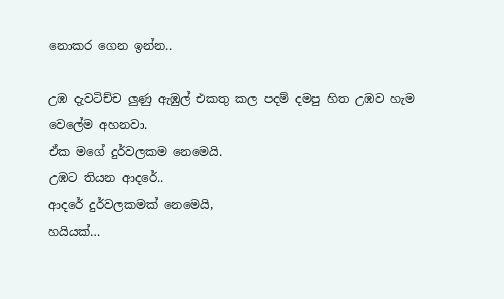නොකර ගෙන ඉන්න..

උඹ දැවටිච්ච ලුණු ඇඹුල් එකතු කල පදම් දමපු හිත උඹව හැම වෙලේම අහනවා.
ඒක මගේ දුර්වලකම නෙමෙයි.
උඹට තියන ආදරේ..
ආදරේ දුර්වලකමක් නෙමෙයි,
හයියක්…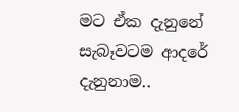මට ඒක දැනුනේ සැබෑවටම ආදරේ දැනුනාම..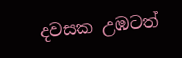දවසක උඹටත්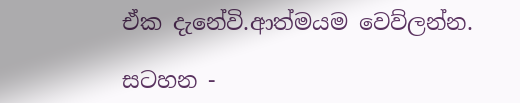ඒක දැනේවි.ආත්මයම වෙව්ලන්න.

සටහන -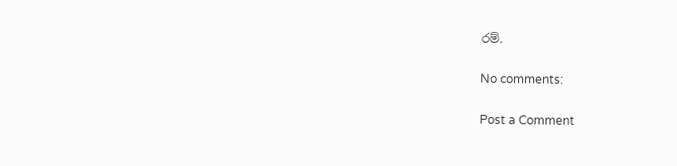රම්.

No comments:

Post a Comment